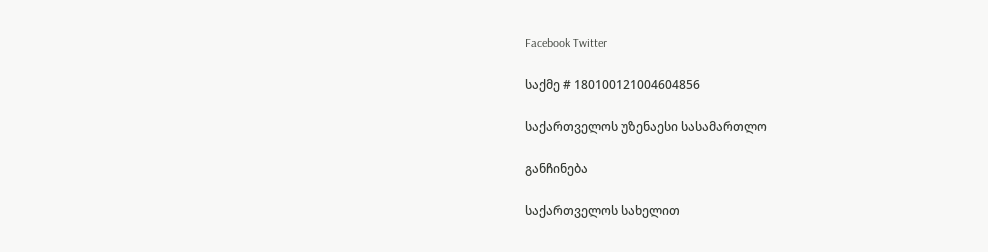Facebook Twitter

საქმე # 180100121004604856

საქართველოს უზენაესი სასამართლო

განჩინება

საქართველოს სახელით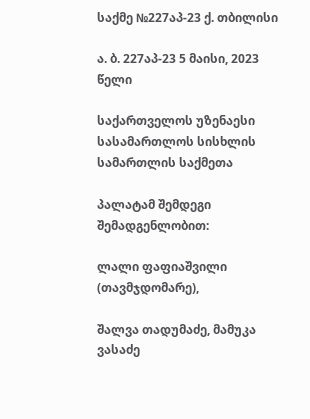საქმე №227აპ-23 ქ. თბილისი

ა. ბ. 227აპ-23 5 მაისი, 2023 წელი

საქართველოს უზენაესი სასამართლოს სისხლის სამართლის საქმეთა

პალატამ შემდეგი შემადგენლობით:

ლალი ფაფიაშვილი (თავმჯდომარე),

შალვა თადუმაძე, მამუკა ვასაძე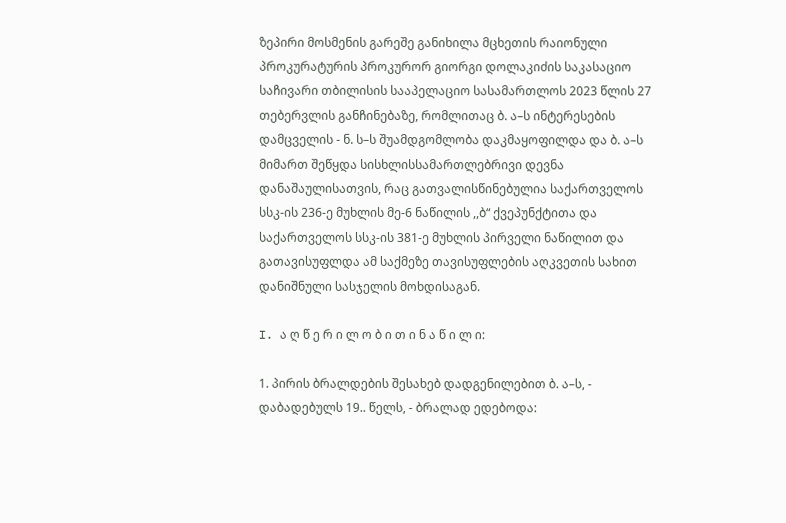ზეპირი მოსმენის გარეშე განიხილა მცხეთის რაიონული პროკურატურის პროკურორ გიორგი დოლაკიძის საკასაციო საჩივარი თბილისის სააპელაციო სასამართლოს 2023 წლის 27 თებერვლის განჩინებაზე, რომლითაც ბ. ა–ს ინტერესების დამცველის - ნ. ს–ს შუამდგომლობა დაკმაყოფილდა და ბ. ა–ს მიმართ შეწყდა სისხლისსამართლებრივი დევნა დანაშაულისათვის, რაც გათვალისწინებულია საქართველოს სსკ-ის 236-ე მუხლის მე-6 ნაწილის ,,ბ“ ქვეპუნქტითა და საქართველოს სსკ-ის 381-ე მუხლის პირველი ნაწილით და გათავისუფლდა ამ საქმეზე თავისუფლების აღკვეთის სახით დანიშნული სასჯელის მოხდისაგან.

I. ა ღ წ ე რ ი ლ ო ბ ი თ ი ნ ა წ ი ლ ი:

1. პირის ბრალდების შესახებ დადგენილებით ბ. ა–ს, - დაბადებულს 19.. წელს, - ბრალად ედებოდა: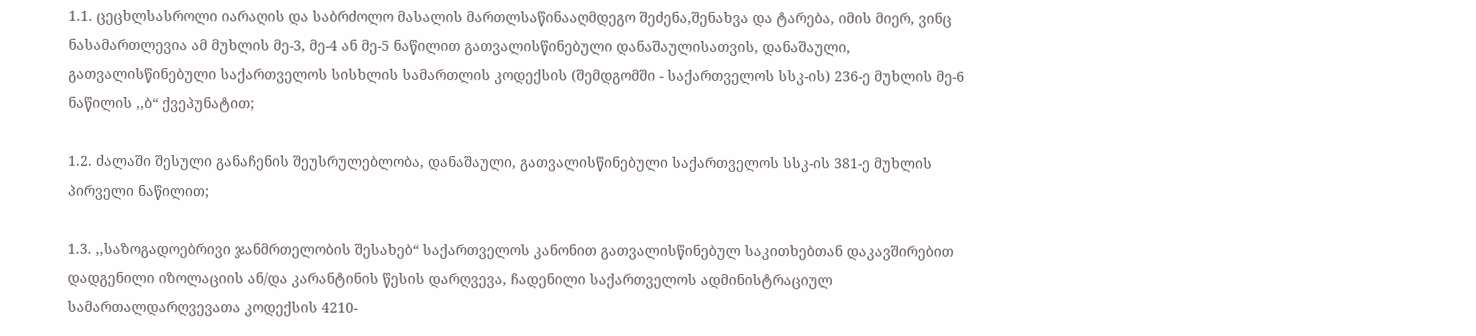1.1. ცეცხლსასროლი იარაღის და საბრძოლო მასალის მართლსაწინააღმდეგო შეძენა,შენახვა და ტარება, იმის მიერ, ვინც ნასამართლევია ამ მუხლის მე-3, მე-4 ან მე-5 ნაწილით გათვალისწინებული დანაშაულისათვის, დანაშაული, გათვალისწინებული საქართველოს სისხლის სამართლის კოდექსის (შემდგომში - საქართველოს სსკ-ის) 236-ე მუხლის მე-6 ნაწილის ,,ბ“ ქვეპუნატით;

1.2. ძალაში შესული განაჩენის შეუსრულებლობა, დანაშაული, გათვალისწინებული საქართველოს სსკ-ის 381-ე მუხლის პირველი ნაწილით;

1.3. ,,საზოგადოებრივი ჯანმრთელობის შესახებ“ საქართველოს კანონით გათვალისწინებულ საკითხებთან დაკავშირებით დადგენილი იზოლაციის ან/და კარანტინის წესის დარღვევა, ჩადენილი საქართველოს ადმინისტრაციულ სამართალდარღვევათა კოდექსის 4210-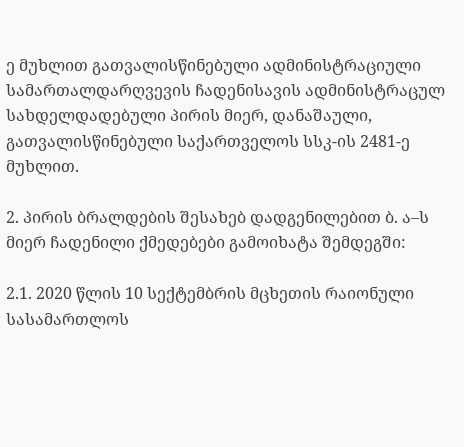ე მუხლით გათვალისწინებული ადმინისტრაციული სამართალდარღვევის ჩადენისავის ადმინისტრაცულ სახდელდადებული პირის მიერ, დანაშაული, გათვალისწინებული საქართველოს სსკ-ის 2481-ე მუხლით.

2. პირის ბრალდების შესახებ დადგენილებით ბ. ა–ს მიერ ჩადენილი ქმედებები გამოიხატა შემდეგში:

2.1. 2020 წლის 10 სექტემბრის მცხეთის რაიონული სასამართლოს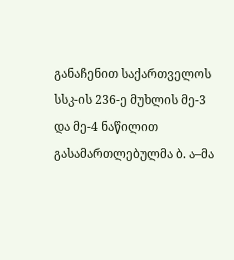განაჩენით საქართველოს სსკ-ის 236-ე მუხლის მე-3 და მე-4 ნაწილით გასამართლებულმა ბ. ა–მა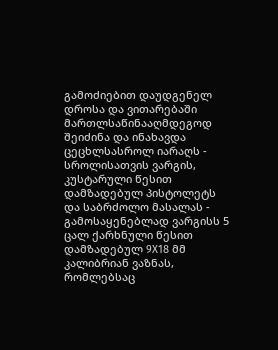გამოძიებით დაუდგენელ დროსა და ვითარებაში მართლსაწინააღმდეგოდ შეიძინა და ინახავდა ცეცხლსასროლ იარაღს - სროლისათვის ვარგის, კუსტარული წესით დამზადებულ პისტოლეტს და საბრძოლო მასალას - გამოსაყენებლად ვარგისს 5 ცალ ქარხნული წესით დამზადებულ 9X18 მმ კალიბრიან ვაზნას, რომლებსაც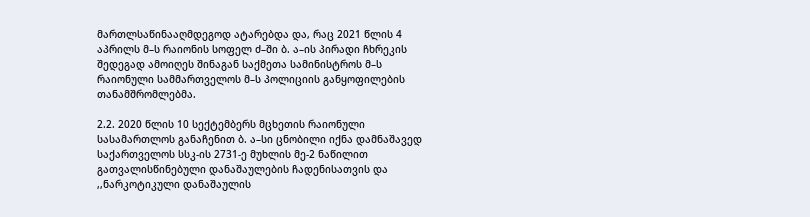მართლსაწინააღმდეგოდ ატარებდა და, რაც 2021 წლის 4 აპრილს მ–ს რაიონის სოფელ ძ–ში ბ. ა–ის პირადი ჩხრეკის შედეგად ამოიღეს შინაგან საქმეთა სამინისტროს მ–ს რაიონული სამმართველოს მ–ს პოლიციის განყოფილების თანამშრომლებმა.

2.2. 2020 წლის 10 სექტემბერს მცხეთის რაიონული სასამართლოს განაჩენით ბ. ა–სი ცნობილი იქნა დამნაშავედ საქართველოს სსკ-ის 2731-ე მუხლის მე-2 ნაწილით გათვალისწინებული დანაშაულების ჩადენისათვის და ,,ნარკოტიკული დანაშაულის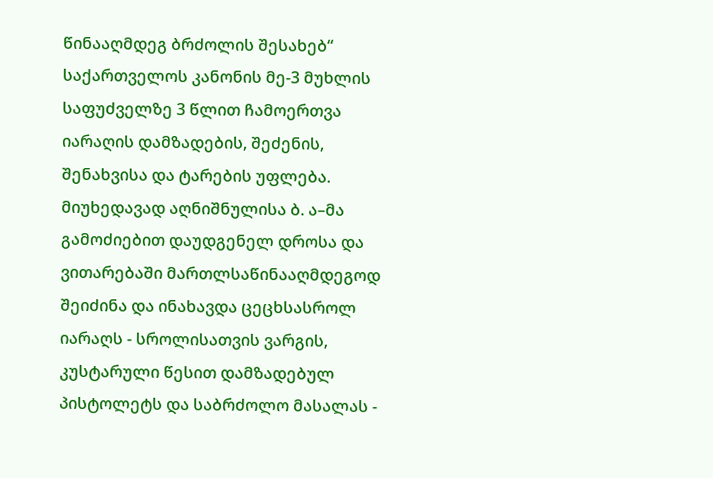წინააღმდეგ ბრძოლის შესახებ“ საქართველოს კანონის მე-3 მუხლის საფუძველზე 3 წლით ჩამოერთვა იარაღის დამზადების, შეძენის, შენახვისა და ტარების უფლება. მიუხედავად აღნიშნულისა ბ. ა–მა გამოძიებით დაუდგენელ დროსა და ვითარებაში მართლსაწინააღმდეგოდ შეიძინა და ინახავდა ცეცხსასროლ იარაღს - სროლისათვის ვარგის, კუსტარული წესით დამზადებულ პისტოლეტს და საბრძოლო მასალას -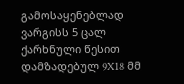გამოსაყენებლად ვარგისს 5 ცალ ქარხნული წესით დამზადებულ 9X18 მმ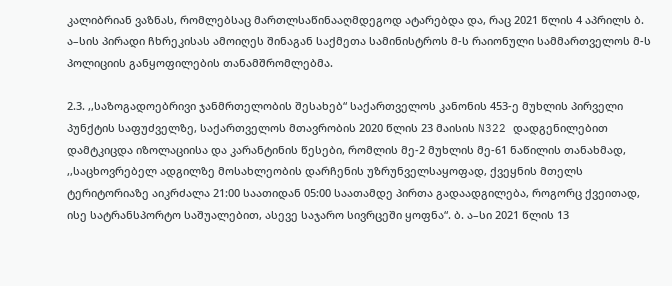კალიბრიან ვაზნას, რომლებსაც მართლსაწინააღმდეგოდ ატარებდა და, რაც 2021 წლის 4 აპრილს ბ. ა–სის პირადი ჩხრეკისას ამოიღეს შინაგან საქმეთა სამინისტროს მ-ს რაიონული სამმართველოს მ-ს პოლიციის განყოფილების თანამშრომლებმა.

2.3. ,,საზოგადოებრივი ჯანმრთელობის შესახებ“ საქართველოს კანონის 453-ე მუხლის პირველი პუნქტის საფუძველზე, საქართველოს მთავრობის 2020 წლის 23 მაისის N322 დადგენილებით დამტკიცდა იზოლაციისა და კარანტინის წესები, რომლის მე-2 მუხლის მე-61 ნაწილის თანახმად, ,,საცხოვრებელ ადგილზე მოსახლეობის დარჩენის უზრუნველსაყოფად, ქვეყნის მთელს ტერიტორიაზე აიკრძალა 21:00 საათიდან 05:00 საათამდე პირთა გადაადგილება, როგორც ქვეითად, ისე სატრანსპორტო საშუალებით, ასევე საჯარო სივრცეში ყოფნა“. ბ. ა–სი 2021 წლის 13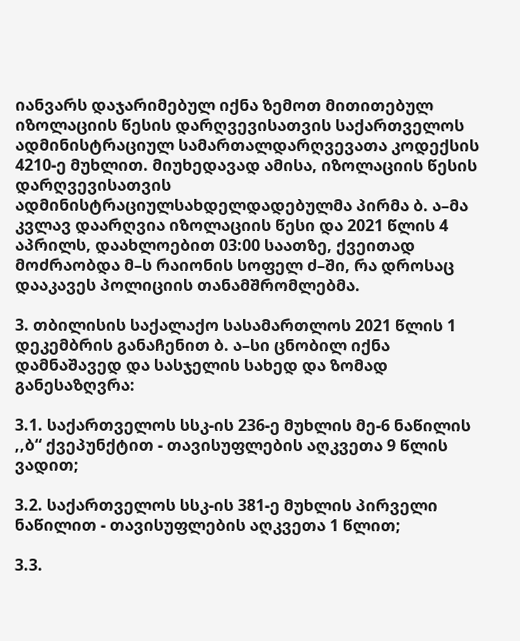იანვარს დაჯარიმებულ იქნა ზემოთ მითითებულ იზოლაციის წესის დარღვევისათვის საქართველოს ადმინისტრაციულ სამართალდარღვევათა კოდექსის 4210-ე მუხლით. მიუხედავად ამისა, იზოლაციის წესის დარღვევისათვის ადმინისტრაციულსახდელდადებულმა პირმა ბ. ა–მა კვლავ დაარღვია იზოლაციის წესი და 2021 წლის 4 აპრილს, დაახლოებით 03:00 საათზე, ქვეითად მოძრაობდა მ–ს რაიონის სოფელ ძ–ში, რა დროსაც დააკავეს პოლიციის თანამშრომლებმა.

3. თბილისის საქალაქო სასამართლოს 2021 წლის 1 დეკემბრის განაჩენით ბ. ა–სი ცნობილ იქნა დამნაშავედ და სასჯელის სახედ და ზომად განესაზღვრა:

3.1. საქართველოს სსკ-ის 236-ე მუხლის მე-6 ნაწილის ,,ბ“ ქვეპუნქტით - თავისუფლების აღკვეთა 9 წლის ვადით;

3.2. საქართველოს სსკ-ის 381-ე მუხლის პირველი ნაწილით - თავისუფლების აღკვეთა 1 წლით;

3.3.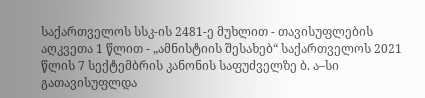საქართველოს სსკ-ის 2481-ე მუხლით - თავისუფლების აღკვეთა 1 წლით - „ამნისტიის შესახებ“ საქართველოს 2021 წლის 7 სექტემბრის კანონის საფუძველზე ბ. ა–სი გათავისუფლდა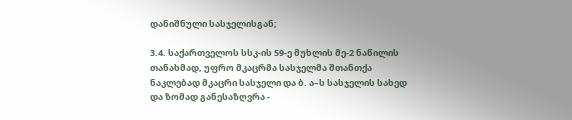დანიშნული სასჯელისგან;

3.4. საქართველოს სსკ-ის 59-ე მუხლის მე-2 ნაწილის თანახმად, უფრო მკაცრმა სასჯელმა შთანთქა ნაკლებად მკაცრი სასჯელი და ბ. ა–ს სასჯელის სახედ და ზომად განესაზღვრა -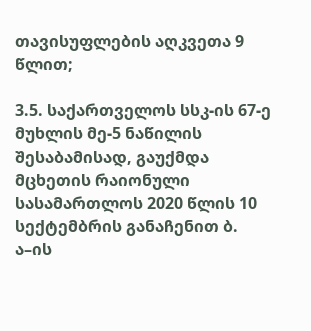თავისუფლების აღკვეთა 9 წლით;

3.5. საქართველოს სსკ-ის 67-ე მუხლის მე-5 ნაწილის შესაბამისად, გაუქმდა მცხეთის რაიონული სასამართლოს 2020 წლის 10 სექტემბრის განაჩენით ბ. ა–ის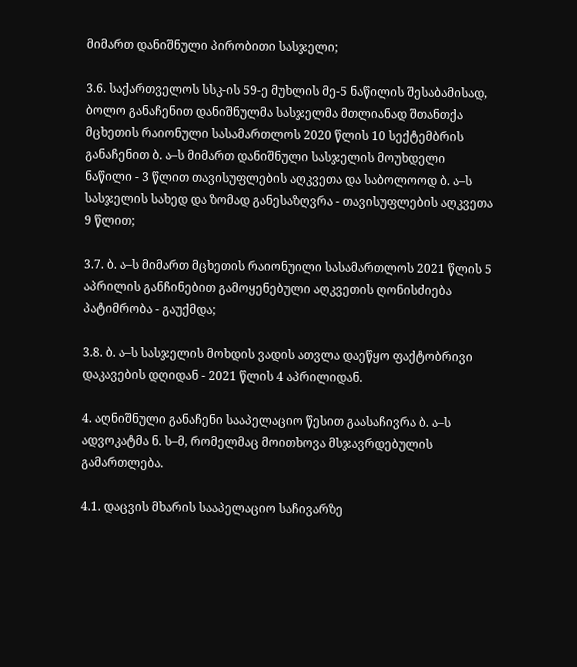მიმართ დანიშნული პირობითი სასჯელი;

3.6. საქართველოს სსკ-ის 59-ე მუხლის მე-5 ნაწილის შესაბამისად, ბოლო განაჩენით დანიშნულმა სასჯელმა მთლიანად შთანთქა მცხეთის რაიონული სასამართლოს 2020 წლის 10 სექტემბრის განაჩენით ბ. ა–ს მიმართ დანიშნული სასჯელის მოუხდელი ნაწილი - 3 წლით თავისუფლების აღკვეთა და საბოლოოდ ბ. ა–ს სასჯელის სახედ და ზომად განესაზღვრა - თავისუფლების აღკვეთა 9 წლით;

3.7. ბ. ა–ს მიმართ მცხეთის რაიონუილი სასამართლოს 2021 წლის 5 აპრილის განჩინებით გამოყენებული აღკვეთის ღონისძიება პატიმრობა - გაუქმდა;

3.8. ბ. ა–ს სასჯელის მოხდის ვადის ათვლა დაეწყო ფაქტობრივი დაკავების დღიდან - 2021 წლის 4 აპრილიდან.

4. აღნიშნული განაჩენი სააპელაციო წესით გაასაჩივრა ბ. ა–ს ადვოკატმა ნ. ს–მ, რომელმაც მოითხოვა მსჯავრდებულის გამართლება.

4.1. დაცვის მხარის სააპელაციო საჩივარზე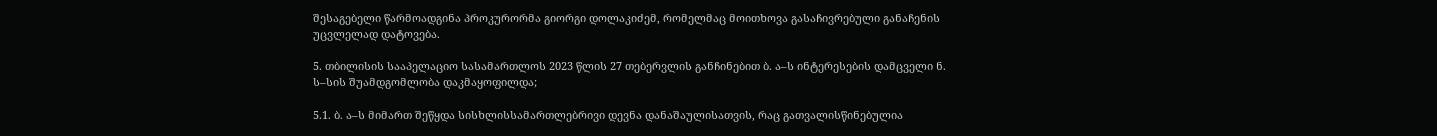შესაგებელი წარმოადგინა პროკურორმა გიორგი დოლაკიძემ, რომელმაც მოითხოვა გასაჩივრებული განაჩენის უცვლელად დატოვება.

5. თბილისის სააპელაციო სასამართლოს 2023 წლის 27 თებერვლის განჩინებით ბ. ა–ს ინტერესების დამცველი ნ. ს–სის შუამდგომლობა დაკმაყოფილდა;

5.1. ბ. ა–ს მიმართ შეწყდა სისხლისსამართლებრივი დევნა დანაშაულისათვის, რაც გათვალისწინებულია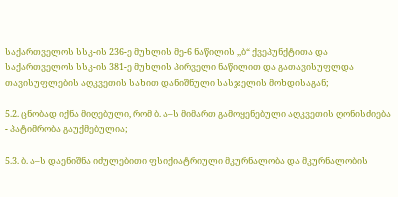საქართველოს სსკ-ის 236-ე მუხლის მე-6 ნაწილის ,,ბ“ ქვეპუნქტითა და საქართველოს სსკ-ის 381-ე მუხლის პირველი ნაწილით და გათავისუფლდა თავისუფლების აღკვეთის სახით დანიშნული სასჯელის მოხდისაგან;

5.2. ცნობად იქნა მიღებული, რომ ბ. ა–ს მიმართ გამოყენებული აღკვეთის ღონისძიება - პატიმრობა გაუქმებულია;

5.3. ბ. ა–ს დაენიშნა იძულებითი ფსიქიატრიული მკურნალობა და მკურნალობის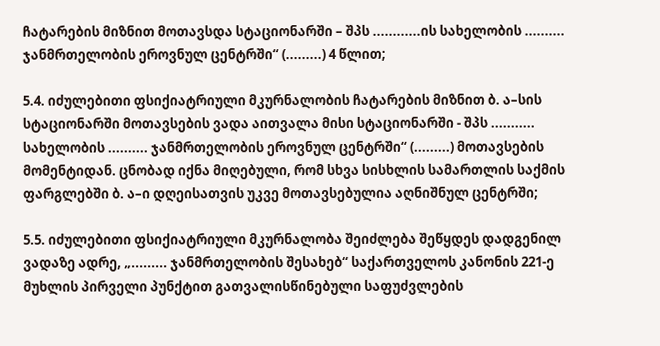ჩატარების მიზნით მოთავსდა სტაციონარში – შპს ............ის სახელობის .......... ჯანმრთელობის ეროვნულ ცენტრში“ (.........) 4 წლით;

5.4. იძულებითი ფსიქიატრიული მკურნალობის ჩატარების მიზნით ბ. ა–სის სტაციონარში მოთავსების ვადა აითვალა მისი სტაციონარში - შპს ........... სახელობის .......... ჯანმრთელობის ეროვნულ ცენტრში“ (.........) მოთავსების მომენტიდან. ცნობად იქნა მიღებული, რომ სხვა სისხლის სამართლის საქმის ფარგლებში ბ. ა–ი დღეისათვის უკვე მოთავსებულია აღნიშნულ ცენტრში;

5.5. იძულებითი ფსიქიატრიული მკურნალობა შეიძლება შეწყდეს დადგენილ ვადაზე ადრე, „......... ჯანმრთელობის შესახებ“ საქართველოს კანონის 221-ე მუხლის პირველი პუნქტით გათვალისწინებული საფუძვლების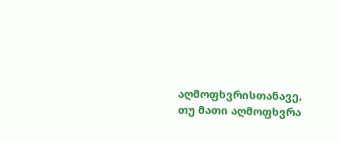აღმოფხვრისთანავე, თუ მათი აღმოფხვრა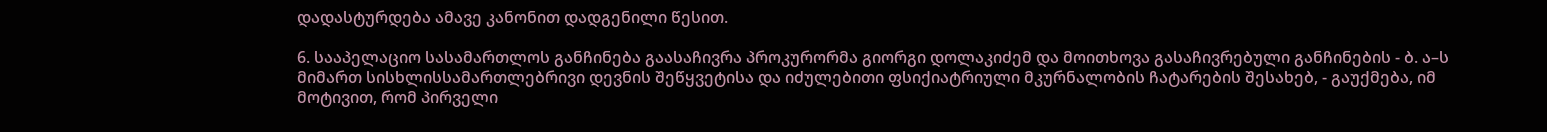დადასტურდება ამავე კანონით დადგენილი წესით.

6. სააპელაციო სასამართლოს განჩინება გაასაჩივრა პროკურორმა გიორგი დოლაკიძემ და მოითხოვა გასაჩივრებული განჩინების - ბ. ა–ს მიმართ სისხლისსამართლებრივი დევნის შეწყვეტისა და იძულებითი ფსიქიატრიული მკურნალობის ჩატარების შესახებ, - გაუქმება, იმ მოტივით, რომ პირველი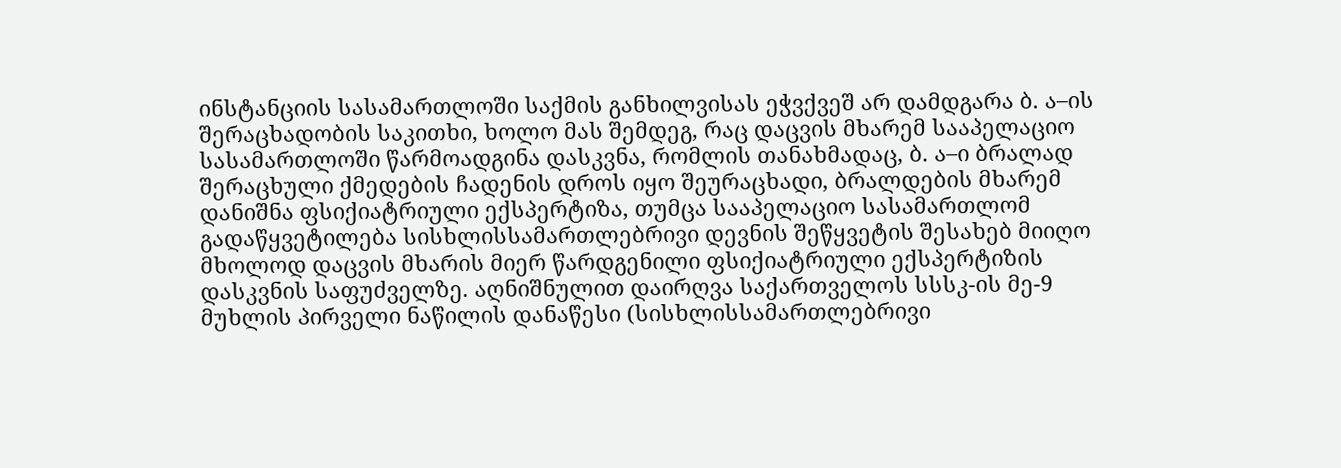ინსტანციის სასამართლოში საქმის განხილვისას ეჭვქვეშ არ დამდგარა ბ. ა–ის შერაცხადობის საკითხი, ხოლო მას შემდეგ, რაც დაცვის მხარემ სააპელაციო სასამართლოში წარმოადგინა დასკვნა, რომლის თანახმადაც, ბ. ა–ი ბრალად შერაცხული ქმედების ჩადენის დროს იყო შეურაცხადი, ბრალდების მხარემ დანიშნა ფსიქიატრიული ექსპერტიზა, თუმცა სააპელაციო სასამართლომ გადაწყვეტილება სისხლისსამართლებრივი დევნის შეწყვეტის შესახებ მიიღო მხოლოდ დაცვის მხარის მიერ წარდგენილი ფსიქიატრიული ექსპერტიზის დასკვნის საფუძველზე. აღნიშნულით დაირღვა საქართველოს სსსკ-ის მე-9 მუხლის პირველი ნაწილის დანაწესი (სისხლისსამართლებრივი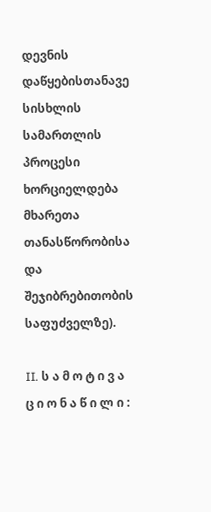დევნის დაწყებისთანავე სისხლის სამართლის პროცესი ხორციელდება მხარეთა თანასწორობისა და შეჯიბრებითობის საფუძველზე).

II. ს ა მ ო ტ ი ვ ა ც ი ო ნ ა წ ი ლ ი :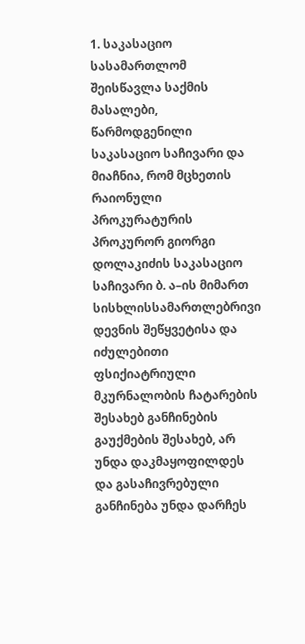1. საკასაციო სასამართლომ შეისწავლა საქმის მასალები, წარმოდგენილი საკასაციო საჩივარი და მიაჩნია, რომ მცხეთის რაიონული პროკურატურის პროკურორ გიორგი დოლაკიძის საკასაციო საჩივარი ბ. ა–ის მიმართ სისხლისსამართლებრივი დევნის შეწყვეტისა და იძულებითი ფსიქიატრიული მკურნალობის ჩატარების შესახებ განჩინების გაუქმების შესახებ, არ უნდა დაკმაყოფილდეს და გასაჩივრებული განჩინება უნდა დარჩეს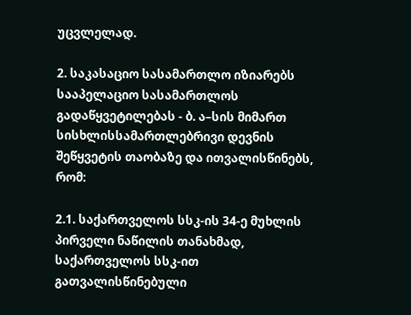უცვლელად.

2. საკასაციო სასამართლო იზიარებს სააპელაციო სასამართლოს გადაწყვეტილებას - ბ. ა–სის მიმართ სისხლისსამართლებრივი დევნის შეწყვეტის თაობაზე და ითვალისწინებს, რომ:

2.1. საქართველოს სსკ-ის 34-ე მუხლის პირველი ნაწილის თანახმად, საქართველოს სსკ-ით გათვალისწინებული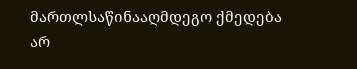მართლსაწინააღმდეგო ქმედება არ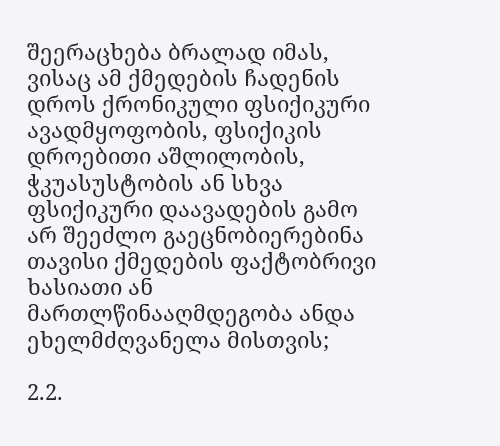შეერაცხება ბრალად იმას, ვისაც ამ ქმედების ჩადენის დროს ქრონიკული ფსიქიკური ავადმყოფობის, ფსიქიკის დროებითი აშლილობის, ჭკუასუსტობის ან სხვა ფსიქიკური დაავადების გამო არ შეეძლო გაეცნობიერებინა თავისი ქმედების ფაქტობრივი ხასიათი ან მართლწინააღმდეგობა ანდა ეხელმძღვანელა მისთვის;

2.2.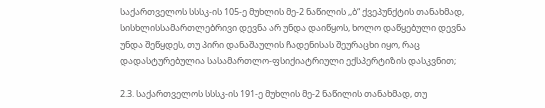საქართველოს სსსკ-ის 105-ე მუხლის მე-2 ნაწილის ,,ბ“ ქვეპუნქტის თანახმად, სისხლისსამართლებრივი დევნა არ უნდა დაიწყოს, ხოლო დაწყებული დევნა უნდა შეწყდეს, თუ პირი დანაშაულის ჩადენისას შეურაცხი იყო, რაც დადასტურებულია სასამართლო-ფსიქიატრიული ექსპერტიზის დასკვნით;

2.3. საქართველოს სსსკ-ის 191-ე მუხლის მე-2 ნაწილის თანახმად, თუ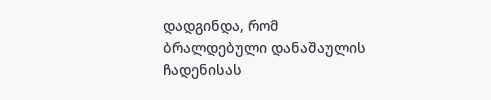დადგინდა, რომ ბრალდებული დანაშაულის ჩადენისას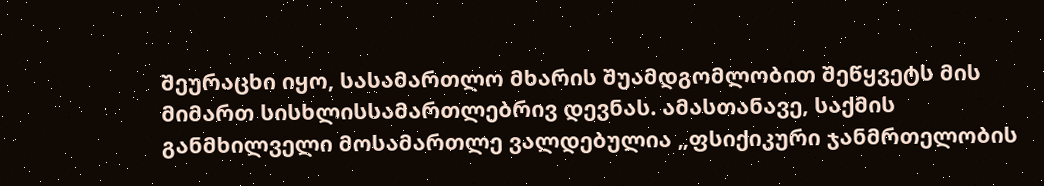შეურაცხი იყო, სასამართლო მხარის შუამდგომლობით შეწყვეტს მის მიმართ სისხლისსამართლებრივ დევნას. ამასთანავე, საქმის განმხილველი მოსამართლე ვალდებულია „ფსიქიკური ჯანმრთელობის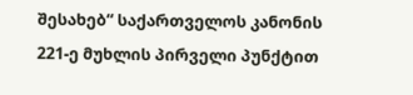შესახებ“ საქართველოს კანონის 221-ე მუხლის პირველი პუნქტით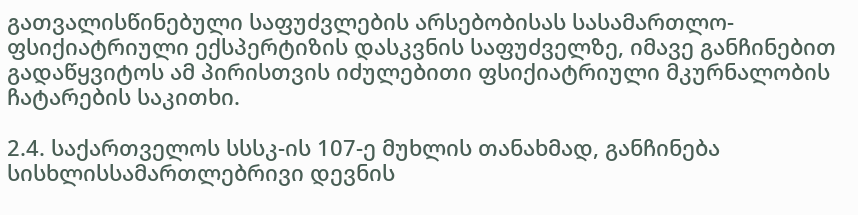გათვალისწინებული საფუძვლების არსებობისას სასამართლო-ფსიქიატრიული ექსპერტიზის დასკვნის საფუძველზე, იმავე განჩინებით გადაწყვიტოს ამ პირისთვის იძულებითი ფსიქიატრიული მკურნალობის ჩატარების საკითხი.

2.4. საქართველოს სსსკ-ის 107-ე მუხლის თანახმად, განჩინება სისხლისსამართლებრივი დევნის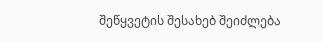შეწყვეტის შესახებ შეიძლება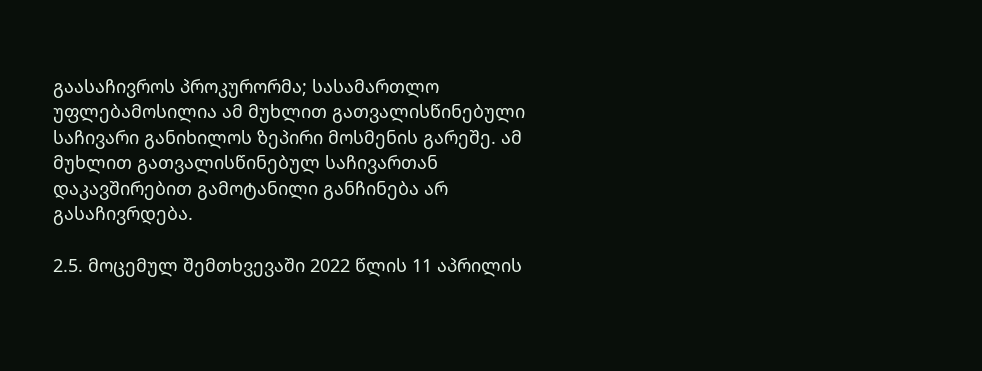გაასაჩივროს პროკურორმა; სასამართლო უფლებამოსილია ამ მუხლით გათვალისწინებული საჩივარი განიხილოს ზეპირი მოსმენის გარეშე. ამ მუხლით გათვალისწინებულ საჩივართან დაკავშირებით გამოტანილი განჩინება არ გასაჩივრდება.

2.5. მოცემულ შემთხვევაში 2022 წლის 11 აპრილის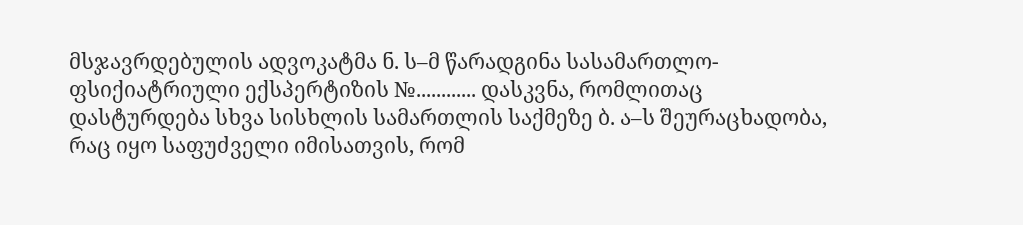მსჯავრდებულის ადვოკატმა ნ. ს–მ წარადგინა სასამართლო-ფსიქიატრიული ექსპერტიზის №............ დასკვნა, რომლითაც დასტურდება სხვა სისხლის სამართლის საქმეზე ბ. ა–ს შეურაცხადობა, რაც იყო საფუძველი იმისათვის, რომ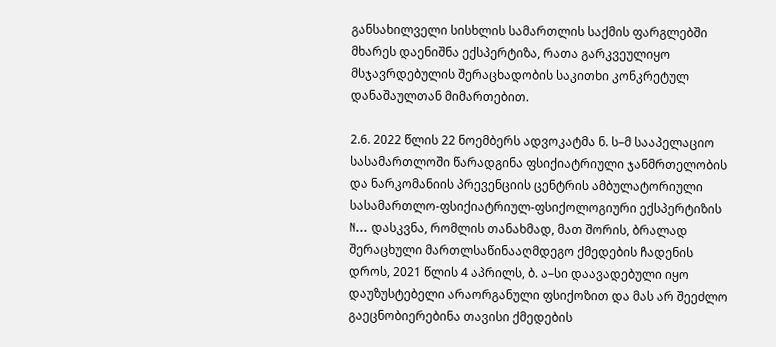განსახილველი სისხლის სამართლის საქმის ფარგლებში მხარეს დაენიშნა ექსპერტიზა, რათა გარკვეულიყო მსჯავრდებულის შერაცხადობის საკითხი კონკრეტულ დანაშაულთან მიმართებით.

2.6. 2022 წლის 22 ნოემბერს ადვოკატმა ნ. ს–მ სააპელაციო სასამართლოში წარადგინა ფსიქიატრიული ჯანმრთელობის და ნარკომანიის პრევენციის ცენტრის ამბულატორიული სასამართლო-ფსიქიატრიულ-ფსიქოლოგიური ექსპერტიზის N... დასკვნა, რომლის თანახმად, მათ შორის, ბრალად შერაცხული მართლსაწინააღმდეგო ქმედების ჩადენის დროს, 2021 წლის 4 აპრილს, ბ. ა–სი დაავადებული იყო დაუზუსტებელი არაორგანული ფსიქოზით და მას არ შეეძლო გაეცნობიერებინა თავისი ქმედების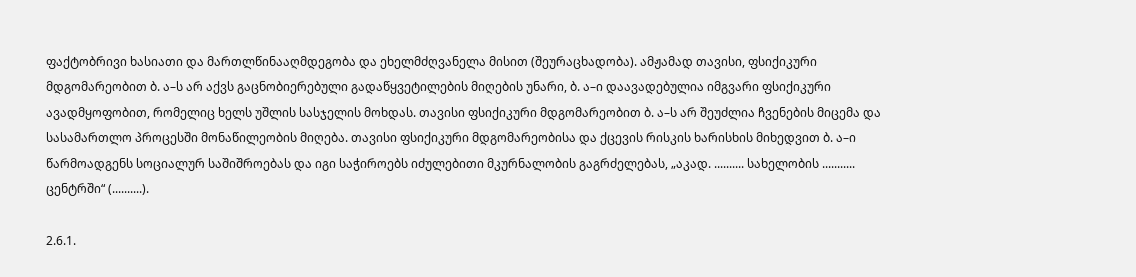ფაქტობრივი ხასიათი და მართლწინააღმდეგობა და ეხელმძღვანელა მისით (შეურაცხადობა). ამჟამად თავისი, ფსიქიკური მდგომარეობით ბ. ა–ს არ აქვს გაცნობიერებული გადაწყვეტილების მიღების უნარი, ბ. ა–ი დაავადებულია იმგვარი ფსიქიკური ავადმყოფობით, რომელიც ხელს უშლის სასჯელის მოხდას. თავისი ფსიქიკური მდგომარეობით ბ. ა–ს არ შეუძლია ჩვენების მიცემა და სასამართლო პროცესში მონაწილეობის მიღება. თავისი ფსიქიკური მდგომარეობისა და ქცევის რისკის ხარისხის მიხედვით ბ. ა–ი წარმოადგენს სოციალურ საშიშროებას და იგი საჭიროებს იძულებითი მკურნალობის გაგრძელებას, „აკად. .......... სახელობის ........... ცენტრში“ (..........).

2.6.1.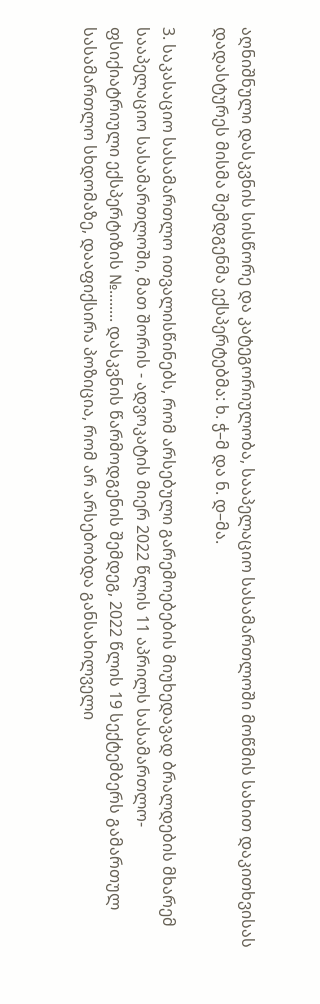აღნიშნული დასკვნის სისწორე და კატეგორიულობა, სააპელაციო სასამართლოში მოწმის სახით დაკითხვისას დადასტურეს მისმა შემდგენმა ექსპერტებმა: ხ. ჭ–მ და ნ. დ–მა.

3. საკასაციო სასამართლო ითვალისწინებს, რომ არსებული გარემოებების მიუხედავად ბრალდების მხარემ სააპელაციო სასამართლოში, მათ შორის - ადვოკატის მიერ 2022 წლის 11 აპრილს სასამართლო-ფსიქიატრიული ექსპერტიზის №........ დასკვნის წარმოდგენის შემდეგ, 2022 წლის 19 სექტემბერს გამართულ სასამართლო სხდომაზე, დააფიქსირა პოზიცია, რომ არ არსებობდა განსახილველი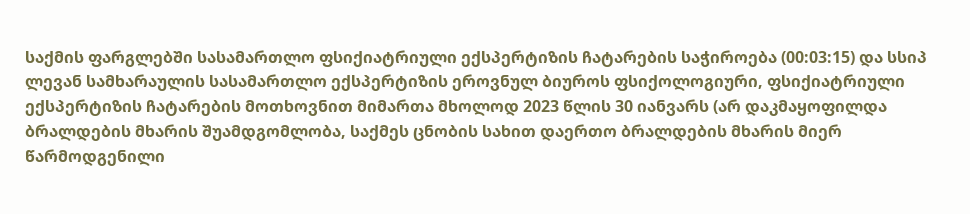საქმის ფარგლებში სასამართლო ფსიქიატრიული ექსპერტიზის ჩატარების საჭიროება (00:03:15) და სსიპ ლევან სამხარაულის სასამართლო ექსპერტიზის ეროვნულ ბიუროს ფსიქოლოგიური, ფსიქიატრიული ექსპერტიზის ჩატარების მოთხოვნით მიმართა მხოლოდ 2023 წლის 30 იანვარს (არ დაკმაყოფილდა ბრალდების მხარის შუამდგომლობა, საქმეს ცნობის სახით დაერთო ბრალდების მხარის მიერ წარმოდგენილი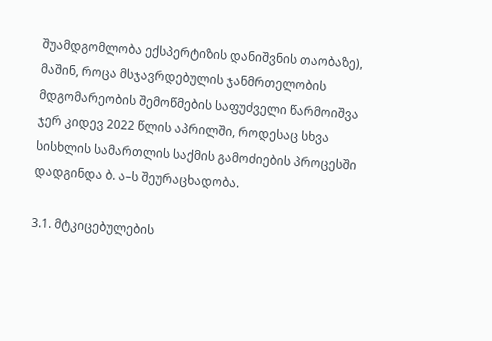შუამდგომლობა ექსპერტიზის დანიშვნის თაობაზე), მაშინ, როცა მსჯავრდებულის ჯანმრთელობის მდგომარეობის შემოწმების საფუძველი წარმოიშვა ჯერ კიდევ 2022 წლის აპრილში, როდესაც სხვა სისხლის სამართლის საქმის გამოძიების პროცესში დადგინდა ბ. ა–ს შეურაცხადობა.

3.1. მტკიცებულების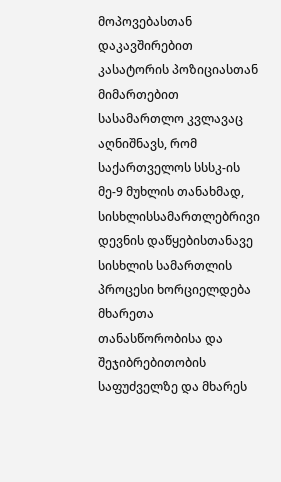მოპოვებასთან დაკავშირებით კასატორის პოზიციასთან მიმართებით სასამართლო კვლავაც აღნიშნავს, რომ საქართველოს სსსკ-ის მე-9 მუხლის თანახმად, სისხლისსამართლებრივი დევნის დაწყებისთანავე სისხლის სამართლის პროცესი ხორციელდება მხარეთა თანასწორობისა და შეჯიბრებითობის საფუძველზე და მხარეს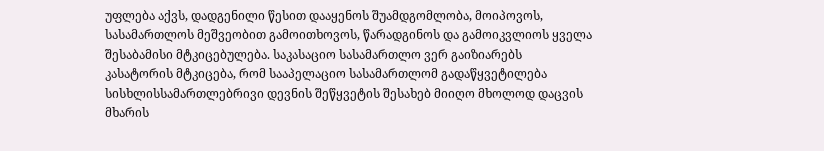უფლება აქვს, დადგენილი წესით დააყენოს შუამდგომლობა, მოიპოვოს, სასამართლოს მეშვეობით გამოითხოვოს, წარადგინოს და გამოიკვლიოს ყველა შესაბამისი მტკიცებულება. საკასაციო სასამართლო ვერ გაიზიარებს კასატორის მტკიცება, რომ სააპელაციო სასამართლომ გადაწყვეტილება სისხლისსამართლებრივი დევნის შეწყვეტის შესახებ მიიღო მხოლოდ დაცვის მხარის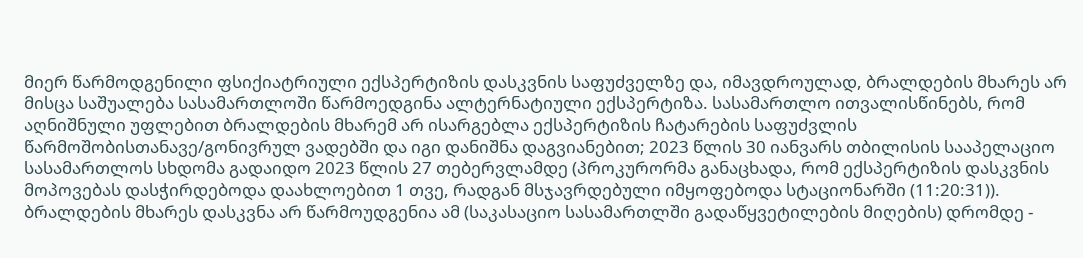მიერ წარმოდგენილი ფსიქიატრიული ექსპერტიზის დასკვნის საფუძველზე და, იმავდროულად, ბრალდების მხარეს არ მისცა საშუალება სასამართლოში წარმოედგინა ალტერნატიული ექსპერტიზა. სასამართლო ითვალისწინებს, რომ აღნიშნული უფლებით ბრალდების მხარემ არ ისარგებლა ექსპერტიზის ჩატარების საფუძვლის წარმოშობისთანავე/გონივრულ ვადებში და იგი დანიშნა დაგვიანებით; 2023 წლის 30 იანვარს თბილისის სააპელაციო სასამართლოს სხდომა გადაიდო 2023 წლის 27 თებერვლამდე (პროკურორმა განაცხადა, რომ ექსპერტიზის დასკვნის მოპოვებას დასჭირდებოდა დაახლოებით 1 თვე, რადგან მსჯავრდებული იმყოფებოდა სტაციონარში (11:20:31)). ბრალდების მხარეს დასკვნა არ წარმოუდგენია ამ (საკასაციო სასამართლში გადაწყვეტილების მიღების) დრომდე -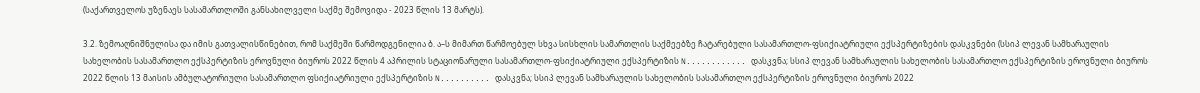(საქართველოს უზენაეს სასამართლოში განსახილველი საქმე შემოვიდა - 2023 წლის 13 მარტს).

3.2. ზემოაღნიშნულისა და იმის გათვალისწინებით, რომ საქმეში წარმოდგენილია ბ. ა–ს მიმართ წარმოებულ სხვა სისხლის სამართლის საქმეებზე ჩატარებული სასამართლო-ფსიქიატრიული ექსპერტიზების დასკვნები (სსიპ ლევან სამხარაულის სახელობის სასამართლო ექსპერტიზის ეროვნული ბიუროს 2022 წლის 4 აპრილის სტაციონარული სასამართლო-ფსიქიატრიული ექსპერტიზის N............ დასკვნა; სსიპ ლევან სამხარაულის სახელობის სასამართლო ექსპერტიზის ეროვნული ბიუროს 2022 წლის 13 მაისის ამბულატორიული სასამართლო ფსიქიატრიული ექსპერტიზის N.......... დასკვნა; სსიპ ლევან სამხარაულის სახელობის სასამართლო ექსპერტიზის ეროვნული ბიუროს 2022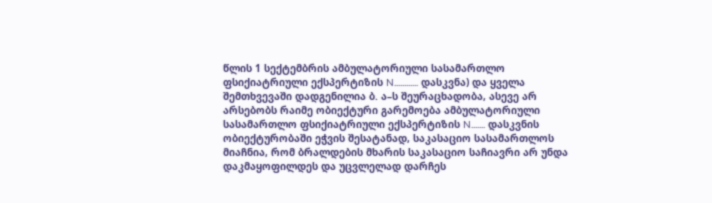წლის 1 სექტემბრის ამბულატორიული სასამართლო ფსიქიატრიული ექსპერტიზის N............ დასკვნა) და ყველა შემთხვევაში დადგენილია ბ. ა–ს შეურაცხადობა, ასევე არ არსებობს რაიმე ობიექტური გარემოება ამბულატორიული სასამართლო ფსიქიატრიული ექსპერტიზის N....... დასკვნის ობიექტურობაში ეჭვის შესატანად, საკასაციო სასამართლოს მიაჩნია, რომ ბრალდების მხარის საკასაციო საჩიავრი არ უნდა დაკმაყოფილდეს და უცვლელად დარჩეს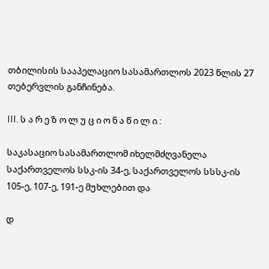თბილისის სააპელაციო სასამართლოს 2023 წლის 27 თებერვლის განჩინება.

III. ს ა რ ე ზ ო ლ უ ც ი ო ნ ა წ ი ლ ი :

საკასაციო სასამართლომ იხელმძღვანელა საქართველოს სსკ-ის 34-ე, საქართველოს სსსკ-ის 105-ე, 107-ე, 191-ე მუხლებით და

დ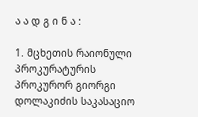ა ა დ გ ი ნ ა :

1. მცხეთის რაიონული პროკურატურის პროკურორ გიორგი დოლაკიძის საკასაციო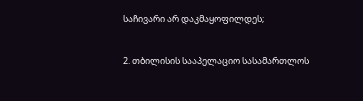საჩივარი არ დაკმაყოფილდეს;

2. თბილისის სააპელაციო სასამართლოს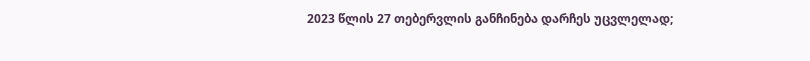2023 წლის 27 თებერვლის განჩინება დარჩეს უცვლელად;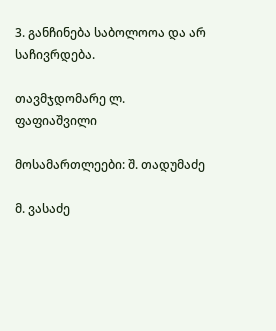3. განჩინება საბოლოოა და არ საჩივრდება.

თავმჯდომარე ლ. ფაფიაშვილი

მოსამართლეები: შ. თადუმაძე

მ. ვასაძე